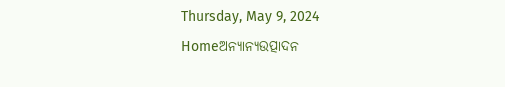Thursday, May 9, 2024
Homeଅନ୍ୟାନ୍ୟଉତ୍ପାଦନ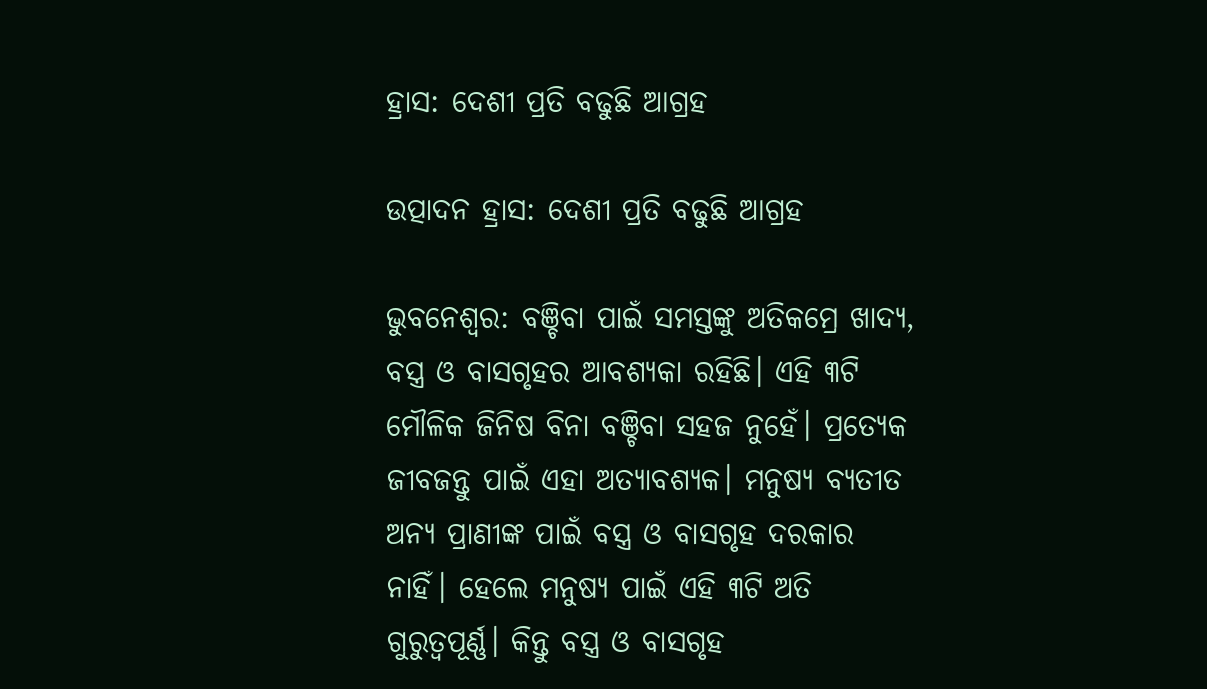ହ୍ରାସ: ଦେଶୀ ପ୍ରତି ବଢୁଛି ଆଗ୍ରହ

ଉତ୍ପାଦନ ହ୍ରାସ: ଦେଶୀ ପ୍ରତି ବଢୁଛି ଆଗ୍ରହ

ଭୁବନେଶ୍ବର: ବଞ୍ଚିବା ପାଇଁ ସମସ୍ତଙ୍କୁ ଅତିକମ୍ରେ ଖାଦ୍ୟ, ବସ୍ତ୍ର ଓ ବାସଗୃହର ଆବଶ୍ୟକା ରହିଛି। ଏହି ୩ଟି ମୌଳିକ ଜିନିଷ ବିନା ବଞ୍ଚିବା ସହଜ ନୁହେଁ। ପ୍ରତ୍ୟେକ ଜୀବଜନ୍ତୁ ପାଇଁ ଏହା ଅତ୍ୟାବଶ୍ୟକ। ମନୁଷ୍ୟ ବ୍ୟତୀତ ଅନ୍ୟ ପ୍ରାଣୀଙ୍କ ପାଇଁ ବସ୍ତ୍ର ଓ ବାସଗୃହ ଦରକାର ନାହିଁ। ହେଲେ ମନୁଷ୍ୟ ପାଇଁ ଏହି ୩ଟି ଅତି ଗୁରୁତ୍ବପୂର୍ଣ୍ଣ। କିନ୍ତୁ ବସ୍ତ୍ର ଓ ବାସଗୃହ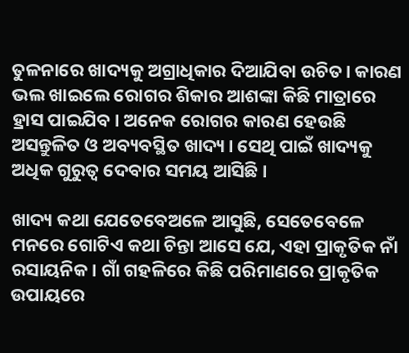ତୁଳନାରେ ଖାଦ୍ୟକୁ ଅଗ୍ରାଧିକାର ଦିଆଯିବା ଉଚିତ। କାରଣ ଭଲ ଖାଇଲେ ରୋଗର ଶିକାର ଆଶଙ୍କା କିଛି ମାତ୍ରାରେ ହ୍ରାସ ପାଇଯିବ। ଅନେକ ରୋଗର କାରଣ ହେଉଛି ଅସନ୍ତୁଳିତ ଓ ଅବ୍ୟବସ୍ଥିତ ଖାଦ୍ୟ। ସେଥି ପାଇଁ ଖାଦ୍ୟକୁ ଅଧିକ ଗୁରୁତ୍ବ ଦେବାର ସମୟ ଆସିଛି।

ଖାଦ୍ୟ କଥା ଯେତେବେଅଳେ ଆସୁଛି, ସେତେବେଳେ ମନରେ ଗୋଟିଏ କଥା ଚିନ୍ତା ଆସେ ଯେ, ଏହା ପ୍ରାକୃତିକ ନାଁ ରସାୟନିକ। ଗାଁ ଗହଳିରେ କିଛି ପରିମାଣରେ ପ୍ରାକୃତିକ ଉପାୟରେ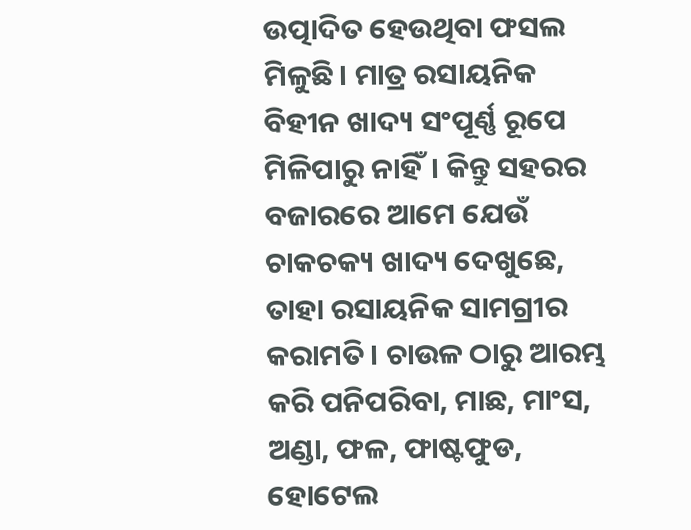ଉତ୍ପାଦିତ ହେଉଥିବା ଫସଲ ମିଳୁଛି। ମାତ୍ର ରସାୟନିକ ବିହୀନ ଖାଦ୍ୟ ସଂପୂର୍ଣ୍ଣ ରୂପେ ମିଳିପାରୁ ନାହିଁ। କିନ୍ତୁ ସହରର ବଜାରରେ ଆମେ ଯେଉଁ ଚାକଚକ୍ୟ ଖାଦ୍ୟ ଦେଖୁଛେ, ତାହା ରସାୟନିକ ସାମଗ୍ରୀର କରାମତି। ଚାଉଳ ଠାରୁ ଆରମ୍ଭ କରି ପନିପରିବା, ମାଛ, ମାଂସ, ଅଣ୍ଡା, ଫଳ, ଫାଷ୍ଟଫୁଡ, ହୋଟେଲ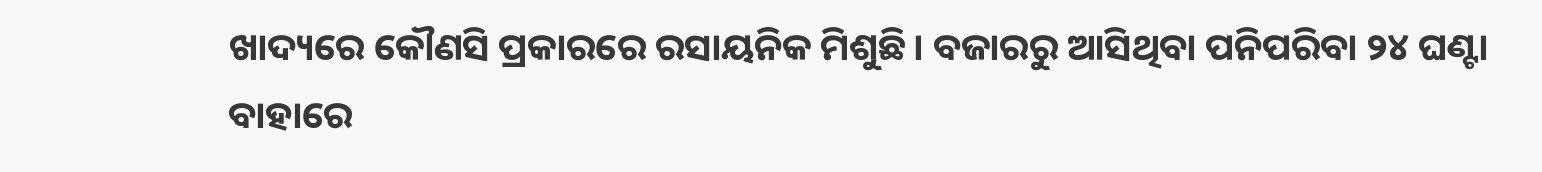ଖାଦ୍ୟରେ କୌଣସି ପ୍ରକାରରେ ରସାୟନିକ ମିଶୁଛି। ବଜାରରୁ ଆସିଥିବା ପନିପରିବା ୨୪ ଘଣ୍ଟା ବାହାରେ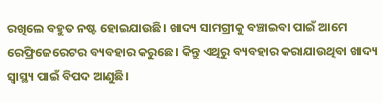ରଖିଲେ ବହୁତ ନଷ୍ଟ ହୋଇଯାଉଛି। ଖାଦ୍ୟ ସାମଗ୍ରୀକୁ ବଞ୍ଚାଇବା ପାଇଁ ଆମେ ରେଫ୍ରିଜେରେଟର ବ୍ୟବହାର କରୁଛେ। କିନ୍ତୁ ଏଥିରୁ ବ୍ୟବହାର କରାଯାଉଥିବା ଖାଦ୍ୟ ସ୍ବାସ୍ଥ୍ୟ ପାଇଁ ବିପଦ ଆଣୁଛି।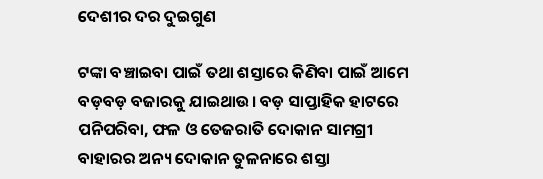ଦେଶୀର ଦର ଦୁଇଗୁଣ

ଟଙ୍କା ବଞ୍ଚାଇବା ପାଇଁ ତଥା ଶସ୍ତାରେ କିଣିବା ପାଇଁ ଆମେ ବଡ଼ବଡ଼ ବଜାରକୁ ଯାଇଥାଉ। ବଡ଼ ସାପ୍ତାହିକ ହାଟରେ ପନିପରିବା, ଫଳ ଓ ତେଜରାତି ଦୋକାନ ସାମଗ୍ରୀ ବାହାରର ଅନ୍ୟ ଦୋକାନ ତୁଳନାରେ ଶସ୍ତା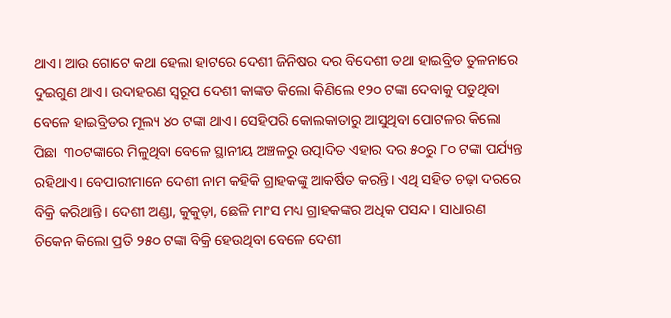ଥାଏ। ଆଉ ଗୋଟେ କଥା ହେଲା ହାଟରେ ଦେଶୀ ଜିନିଷର ଦର ବିଦେଶୀ ତଥା ହାଇବ୍ରିଡ ତୁଳନାରେ ଦୁଇଗୁଣ ଥାଏ। ଉଦାହରଣ ସ୍ବରୂପ ଦେଶୀ କାଙ୍କଡ କିଲୋ କିଣିଲେ ୧୨୦ ଟଙ୍କା ଦେବାକୁ ପଡୁଥିବା ବେଳେ ହାଇବ୍ରିଡର ମୂଲ୍ୟ ୪୦ ଟଙ୍କା ଥାଏ। ସେହିପରି କୋଲକାତାରୁ ଆସୁଥିବା ପୋଟଳର କିଲୋ ପିଛା  ୩୦ଟଙ୍କାରେ ମିଳୁଥିବା ବେଳେ ସ୍ଥାନୀୟ ଅଞ୍ଚଳରୁ ଉତ୍ପାଦିତ ଏହାର ଦର ୫୦ରୁ ୮୦ ଟଙ୍କା ପର୍ଯ୍ୟନ୍ତ ରହିଥାଏ। ବେପାରୀମାନେ ଦେଶୀ ନାମ କହିକି ଗ୍ରାହକଙ୍କୁ ଆକର୍ଷିତ କରନ୍ତି। ଏଥି ସହିତ ଚଢ଼ା ଦରରେ ବିକ୍ରି କରିଥାନ୍ତି। ଦେଶୀ ଅଣ୍ଡା, କୁକୁଡ଼ା, ଛେଳି ମାଂସ ମଧ୍ୟ ଗ୍ରାହକଙ୍କର ଅଧିକ ପସନ୍ଦ। ସାଧାରଣ ଚିକେନ କିଲୋ ପ୍ରତି ୨୫୦ ଟଙ୍କା ବିକ୍ରି ହେଉଥିବା ବେଳେ ଦେଶୀ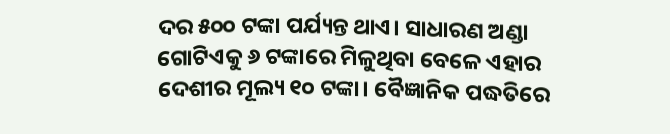ଦର ୫୦୦ ଟଙ୍କା ପର୍ଯ୍ୟନ୍ତ ଥାଏ। ସାଧାରଣ ଅଣ୍ଡା ଗୋଟିଏକୁ ୬ ଟଙ୍କାରେ ମିଳୁଥିବା ବେଳେ ଏହାର ଦେଶୀର ମୂଲ୍ୟ ୧୦ ଟଙ୍କା। ବୈଜ୍ଞାନିକ ପଦ୍ଧତିରେ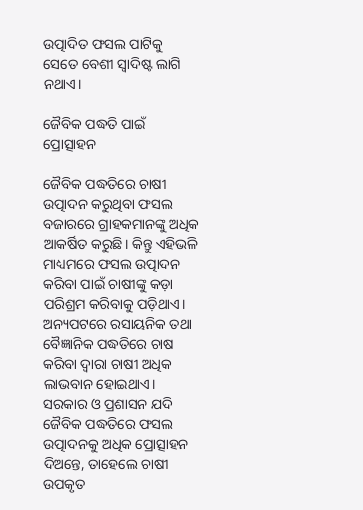ଉତ୍ପାଦିତ ଫସଲ ପାଟିକୁ ସେତେ ବେଶୀ ସ୍ବାଦିଷ୍ଟ ଲାଗି ନଥାଏ।

ଜୈବିକ ପଦ୍ଧତି ପାଇଁ ପ୍ରୋତ୍ସାହନ

ଜୈବିକ ପଦ୍ଧତିରେ ଚାଷୀ ଉତ୍ପାଦନ କରୁଥିବା ଫସଲ ବଜାରରେ ଗ୍ରାହକମାନଙ୍କୁ ଅଧିକ ଆକର୍ଷିତ କରୁଛି। କିନ୍ତୁ ଏହିଭଳି ମାଧ୍ୟମରେ ଫସଲ ଉତ୍ପାଦନ କରିବା ପାଇଁ ଚାଷୀଙ୍କୁ କଡ଼ା ପରିଶ୍ରମ କରିବାକୁ ପଡ଼ିଥାଏ। ଅନ୍ୟପଟରେ ରସାୟନିକ ତଥା ବୈଜ୍ଞାନିକ ପଦ୍ଧତିରେ ଚାଷ କରିବା ଦ୍ବାରା ଚାଷୀ ଅଧିକ ଲାଭବାନ ହୋଇଥାଏ। ସରକାର ଓ ପ୍ରଶାସନ ଯଦି ଜୈବିକ ପଦ୍ଧତିରେ ଫସଲ ଉତ୍ପାଦନକୁ ଅଧିକ ପ୍ରୋତ୍ସାହନ ଦିଅନ୍ତେ, ତାହେଲେ ଚାଷୀ ଉପକୃତ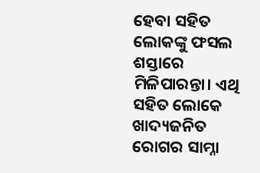ହେବା ସହିତ ଲୋକଙ୍କୁ ଫସଲ ଶସ୍ତାରେ ମିଳିପାରନ୍ତା। ଏଥି ସହିତ ଲୋକେ ଖାଦ୍ୟଜନିତ ରୋଗର ସାମ୍ନା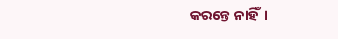କରନ୍ତେ ନାହିଁ।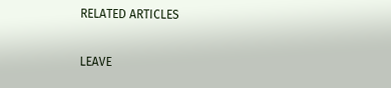RELATED ARTICLES

LEAVE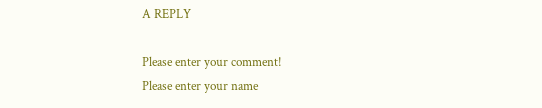A REPLY

Please enter your comment!
Please enter your name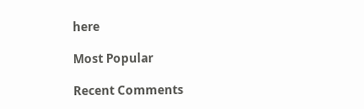here

Most Popular

Recent Comments